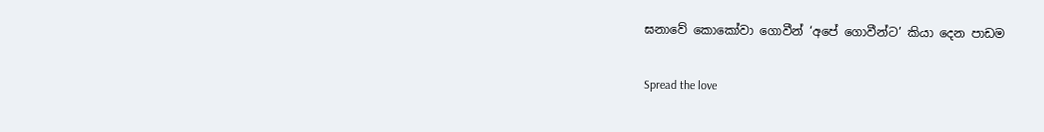ඝනාවේ කොකෝවා ගොවීන් ‘අපේ ගොවීන්ට’ කියා දෙන පාඩම

Spread the love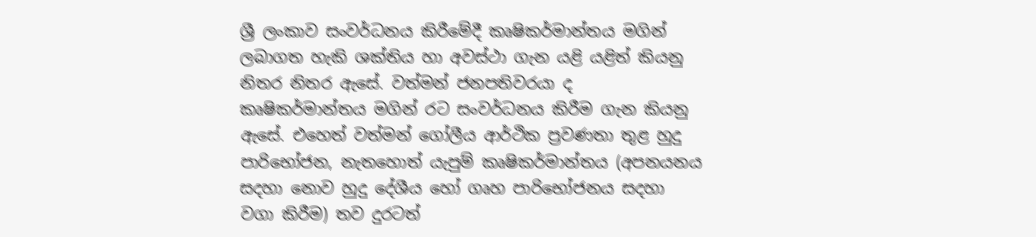ශ්‍රී ලංකාව සංවර්ධනය කිරීමේදී කෘෂිකර්මාන්තය මගින් ලබාගත හැකි ශක්තිය හා අවස්ථා ගැන යළි යළිත් කියනු නිතර නිතර ඇසේ. වත්මන් ජනපතිවරයා ද කෘෂිකර්මාන්තය මගින් රට සංවර්ධනය කිරීම ගැන කියනු ඇසේ. එහෙත් වත්මන් ගෝලීය ආර්ථික ප්‍රවණතා තුළ හුදු පාරිභෝජන, නැතහොත් යැපුම් කෘෂිකර්මාන්තය (අපනයනය සදහා නොව හුදු දේශීය හෝ ගෘහ පාරිභෝජනය සදහා වගා කිරීම) තව දුරටත්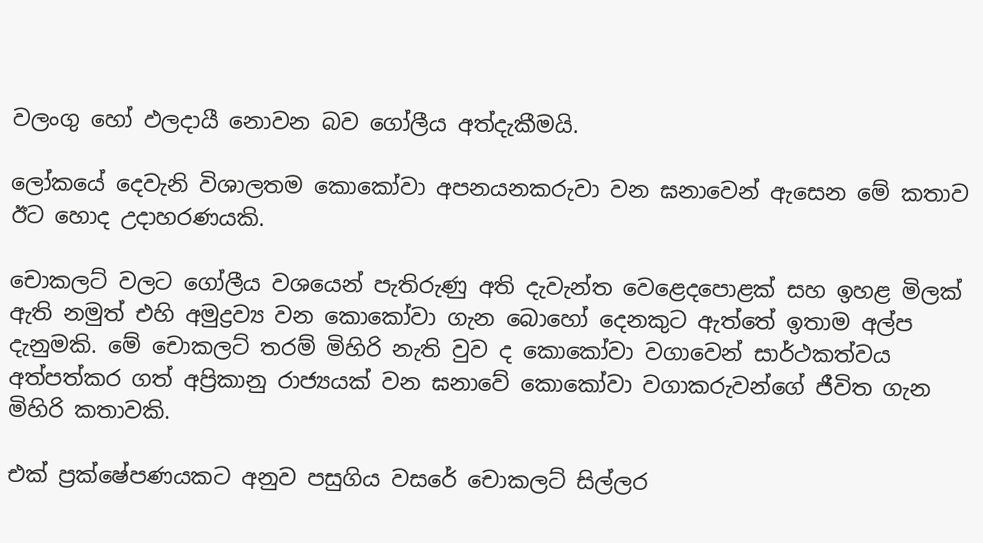වලංගු හෝ ඵලදායී නොවන බව ගෝලීය අත්දැකීමයි.

ලෝකයේ දෙවැනි විශාලතම කොකෝවා අපනයනකරුවා වන ඝනාවෙන් ඇසෙන මේ කතාව ඊට හොද උදාහරණයකි.

චොකලට් වලට ගෝලීය වශයෙන් පැතිරුණු අති දැවැන්ත වෙළෙදපොළක් සහ ඉහළ මිලක් ඇති නමුත් එහි අමුද්‍රව්‍ය වන කොකෝවා ගැන බොහෝ දෙනකුට ඇත්තේ ඉතාම අල්ප දැනුමකි. මේ චොකලට් තරම් මිහිරි නැති වුව ද කොකෝවා වගාවෙන් සාර්ථකත්වය අත්පත්කර ගත් අප්‍රිකානු රාජ්‍යයක් වන ඝනාවේ කොකෝවා වගාකරුවන්ගේ ජීවිත ගැන මිහිරි කතාවකි.

එක් ප්‍රක්ෂේපණයකට අනුව පසුගිය වසරේ චොකලට් සිල්ලර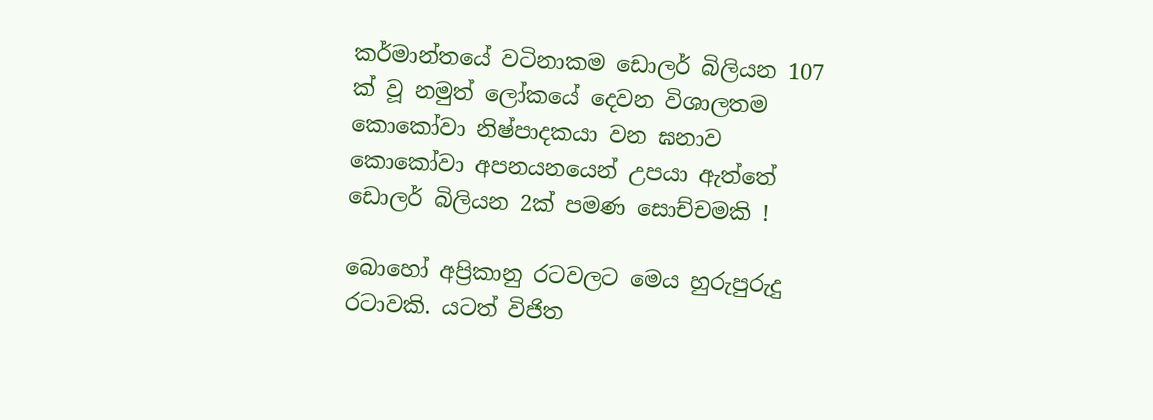කර්මාන්තයේ වටිනාකම ඩොලර් බිලියන 107 ක් වූ නමුත් ලෝකයේ දෙවන විශාලතම කොකෝවා නිෂ්පාදකයා වන ඝනාව කොකෝවා අපනයනයෙන් උපයා ඇත්තේ ඩොලර් බිලියන 2ක් පමණ සොච්චමකි !

බොහෝ අප්‍රිකානු රටවලට මෙය හුරුපුරුදු රටාවකි. යටත් විජිත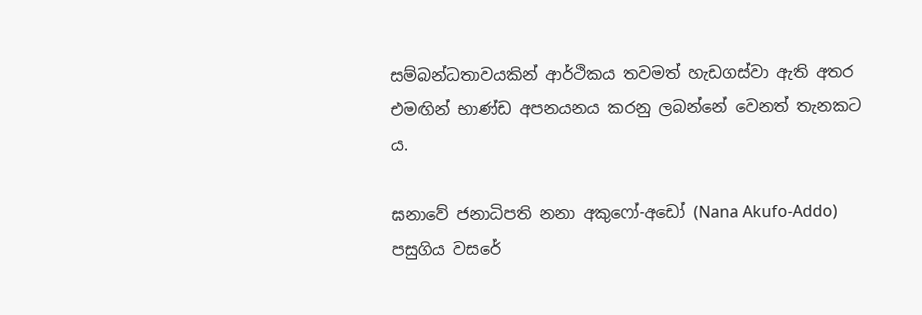සම්බන්ධතාවයකින් ආර්ථිකය තවමත් හැඩගස්වා ඇති අතර එමඟින් භාණ්ඩ අපනයනය කරනු ලබන්නේ වෙනත් තැනකට ය.

ඝනාවේ ජනාධිපති නනා අකුෆෝ-අඩෝ (Nana Akufo-Addo) පසුගිය වසරේ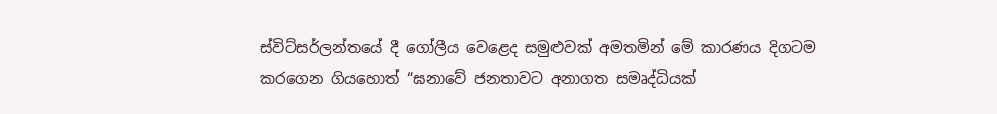ස්විට්සර්ලන්තයේ දී ගෝලීය වෙළෙද සමුළුවක් අමතමින් මේ කාරණය දිගටම කරගෙන ගියහොත් “ඝනාවේ ජනතාවට අනාගත සමෘද්ධියක්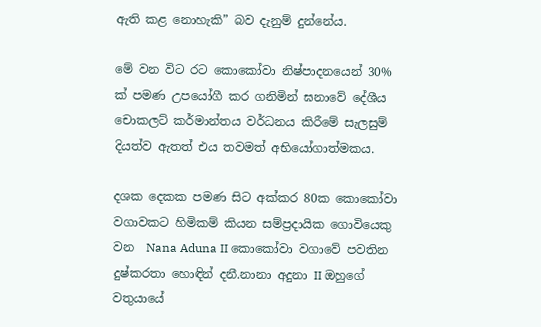ඇති කළ නොහැකි” බව දැනුම් දුන්නේය.

මේ වන විට රට කොකෝවා නිෂ්පාදනයෙන් 30% ක් පමණ උපයෝගී කර ගනිමින් ඝනාවේ දේශීය චොකලට් කර්මාන්තය වර්ධනය කිරීමේ සැලසුම් දියත්ව ඇතත් එය තවමත් අභියෝගාත්මකය.

දශක දෙකක පමණ සිට අක්කර 80ක කොකෝවා වගාවකට හිමිකම් කියන සම්ප්‍රදායික ගොවියෙකු වන  Nana Aduna II කොකෝවා වගාවේ පවතින දුෂ්කරතා හොඳින් දනී.නානා අදුනා II ඔහුගේ වතුයායේ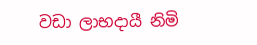වඩා ලාභදායී නිමි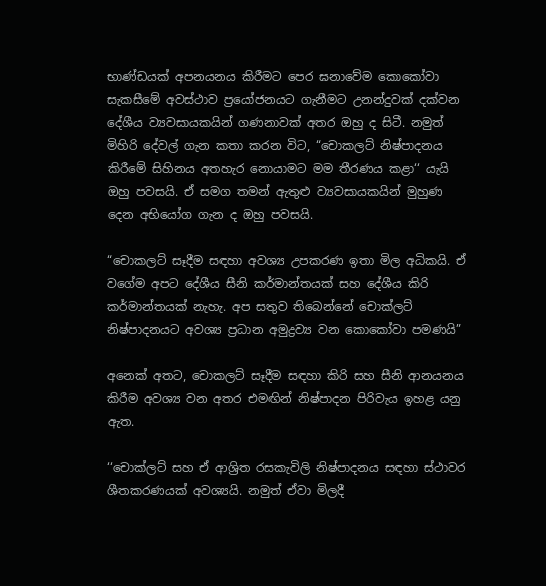භාණ්ඩයක් අපනයනය කිරීමට පෙර ඝනාවේම කොකෝවා සැකසීමේ අවස්ථාව ප්‍රයෝජනයට ගැනීමට උනන්දුවක් දක්වන දේශීය ව්‍යවසායකයින් ගණනාවක් අතර ඔහු ද සිටී. නමුත් මිහිරි දේවල් ගැන කතා කරන විට, “චොකලට් නිෂ්පාදනය කිරීමේ සිහිනය අතහැර නොයාමට මම තීරණය කළා‘‘ යැයි ඔහු පවසයි. ඒ සමග තමන් ඇතුළු ව්‍යවසායකයින් මුහුණ දෙන අභියෝග ගැන ද ඔහු පවසයි.

“චොකලට් සෑදීම සඳහා අවශ්‍ය උපකරණ ඉතා මිල අධිකයි. ඒ වගේම අපට දේශීය සීනි කර්මාන්තයක් සහ දේශීය කිරි කර්මාන්තයක් නැහැ. අප සතුව තිබෙන්නේ චොක්ලට් නිෂ්පාදනයට අවශ්‍ය ප්‍රධාන අමුද්‍රව්‍ය වන කොකෝවා පමණයි”

අනෙක් අතට, චොකලට් සෑදීම සඳහා කිරි සහ සීනි ආනයනය කිරීම අවශ්‍ය වන අතර එමඟින් නිෂ්පාදන පිරිවැය ඉහළ යනු ඇත.

‘‘චොක්ලට් සහ ඒ ආශ්‍රිත රසකැවිලි නිෂ්පාදනය සඳහා ස්ථාවර ශීතකරණයක් අවශ්‍යයි. නමුත් ඒවා මිලදී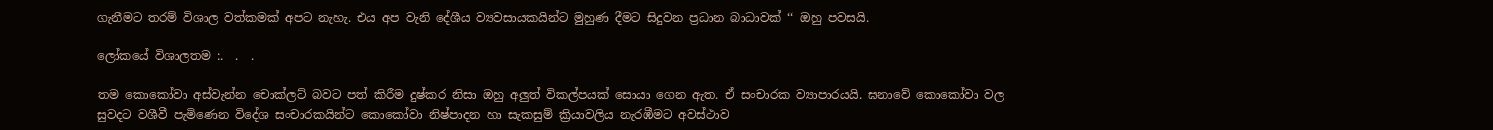ගැනීමට තරම් විශාල වත්කමක් අපට නැහැ. එය අප වැනි දේශීය ව්‍යවසායකයින්ට මුහුණ දීමට සිදුවන ප්‍රධාන බාධාවක් ‘‘ ඔහු පවසයි.

ලෝකයේ විශාලතම :.  .  .

තම කොකෝවා අස්වැන්න චොක්ලට් බවට පත් කිරීම දුෂ්කර නිසා ඔහු අලුත් විකල්පයක් සොයා ගෙන ඇත. ඒ සංචාරක ව්‍යාපාරයයි. ඝනාවේ කොකෝවා වල සුවදට වශීවී පැමිණෙන විදේශ සංචාරකයින්ට කොකෝවා නිෂ්පාදන හා සැකසුම් ක්‍රියාවලිය නැරඹීමට අවස්ථාව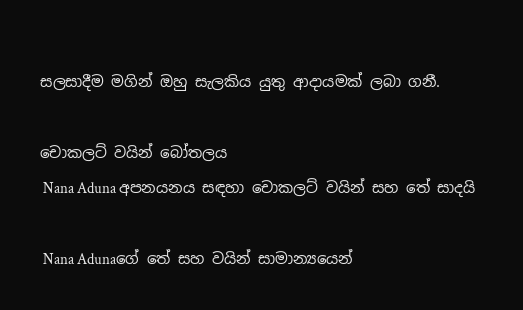සලසාදීම මගින් ඔහු සැලකිය යුතු ආදායමක් ලබා ගනී.

චොකලට් වයින් බෝතලය
 Nana Aduna අපනයනය සඳහා චොකලට් වයින් සහ තේ සාදයි

 Nana Adunaගේ තේ සහ වයින් සාමාන්‍යයෙන්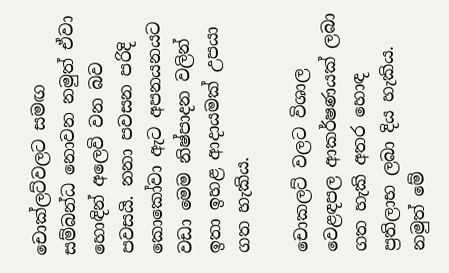චොක්ලට්වලට සමඟ සම්බන්ධ නොවන නමුත් ඒවා හොඳින් අලෙවි වන බව පවසයි. නනා පවසන පරිදි කොකෝවා ඇට අපනයනයට වඩා මෙම නිෂ්පාදන වලින් ඉතා ඉහළ ආදායමක් උපයා ගත හැකිය.

චොකලට් වලට විශාල වෙළඳපල ආකර්ෂණයක් ලබා ගත හැකි අතර හොඳ ප්‍රතිලාභ ලබා දිය හැකිය. නමුත් මේ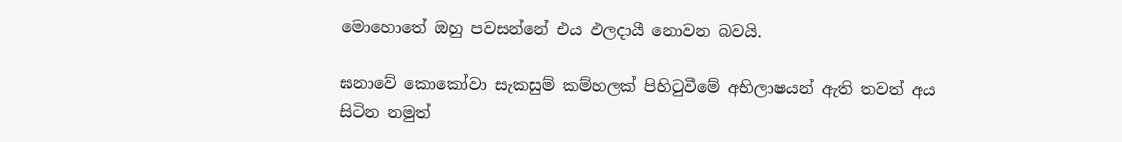මොහොතේ ඔහු පවසන්නේ එය ඵලදායී නොවන බවයි.

ඝනාවේ කොකෝවා සැකසුම් කම්හලක් පිහිටුවීමේ අභිලාෂයන් ඇති තවත් අය සිටින නමුත්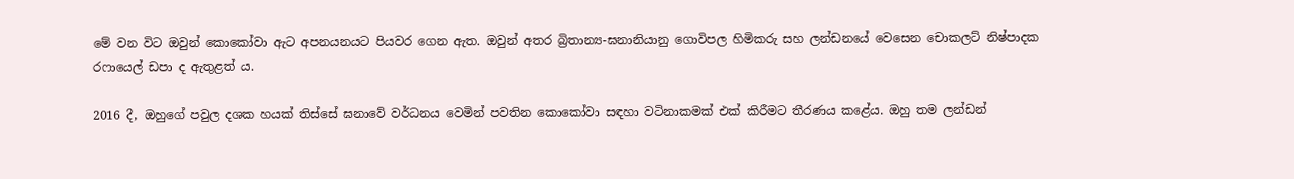මේ වන විට ඔවුන් කොකෝවා ඇට අපනයනයට පියවර ගෙන ඇත. ඔවුන් අතර බ්‍රිතාන්‍ය-ඝනානියානු ගොවිපල හිමිකරු සහ ලන්ඩනයේ වෙසෙන චොකලට් නිෂ්පාදක රෆායෙල් ඩපා ද ඇතුළත් ය.

2016 දී, ඔහුගේ පවුල දශක හයක් තිස්සේ ඝනාවේ වර්ධනය වෙමින් පවතින කොකෝවා සඳහා වටිනාකමක් එක් කිරීමට තීරණය කළේය. ඔහු තම ලන්ඩන්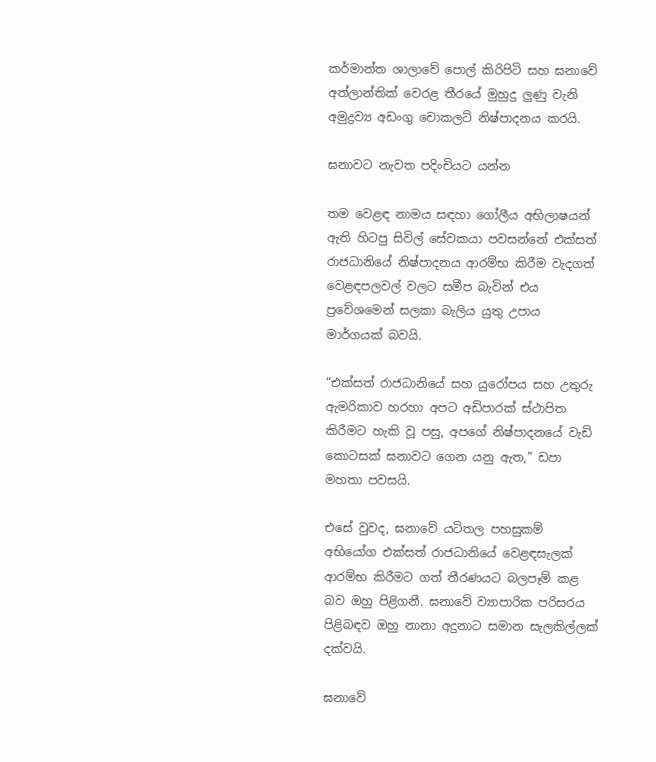කර්මාන්ත ශාලාවේ පොල් කිරිපිටි සහ ඝනාවේ අත්ලාන්තික් වෙරළ තීරයේ මුහුදු ලුණු වැනි අමුද්‍රව්‍ය අඩංගු චොකලට් නිෂ්පාදනය කරයි.

ඝනාවට නැවත පදිංචියට යන්න

තම වෙළඳ නාමය සඳහා ගෝලීය අභිලාෂයන් ඇති හිටපු සිවිල් සේවකයා පවසන්නේ එක්සත් රාජධානියේ නිෂ්පාදනය ආරම්භ කිරීම වැදගත් වෙළඳපලවල් වලට සමීප බැවින් එය ප්‍රවේශමෙන් සලකා බැලිය යුතු උපාය මාර්ගයක් බවයි.

“එක්සත් රාජධානියේ සහ යුරෝපය සහ උතුරු ඇමරිකාව හරහා අපට අඩිපාරක් ස්ථාපිත කිරීමට හැකි වූ පසු, අපගේ නිෂ්පාදනයේ වැඩි කොටසක් ඝනාවට ගෙන යනු ඇත,” ඩපා මහතා පවසයි.

එසේ වුවද, ඝනාවේ යටිතල පහසුකම් අභියෝග එක්සත් රාජධානියේ වෙළඳසැලක් ආරම්භ කිරීමට ගත් තීරණයට බලපෑම් කළ බව ඔහු පිළිගනී. ඝනාවේ ව්‍යාපාරික පරිසරය පිළිබඳව ඔහු නානා අදුනාට සමාන සැලකිල්ලක් දක්වයි.

ඝනාවේ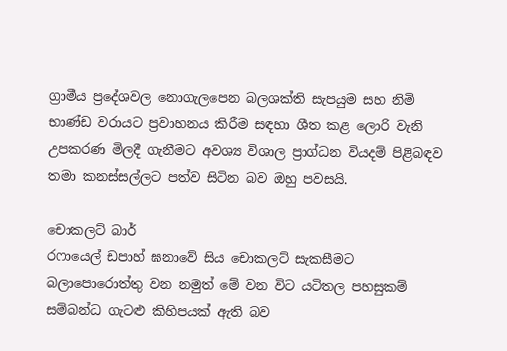ග්‍රාමීය ප්‍රදේශවල නොගැලපෙන බලශක්ති සැපයුම සහ නිමි භාණ්ඩ වරායට ප්‍රවාහනය කිරීම සඳහා ශීත කළ ලොරි වැනි උපකරණ මිලදී ගැනීමට අවශ්‍ය විශාල ප්‍රාග්ධන වියදම් පිළිබඳව තමා කනස්සල්ලට පත්ව සිටින බව ඔහු පවසයි.

චොකලට් බාර්
රෆායෙල් ඩපාහ් ඝනාවේ සිය චොකලට් සැකසීමට බලාපොරොත්තු වන නමුත් මේ වන විට යටිතල පහසුකම් සම්බන්ධ ගැටළු කිහිපයක් ඇති බව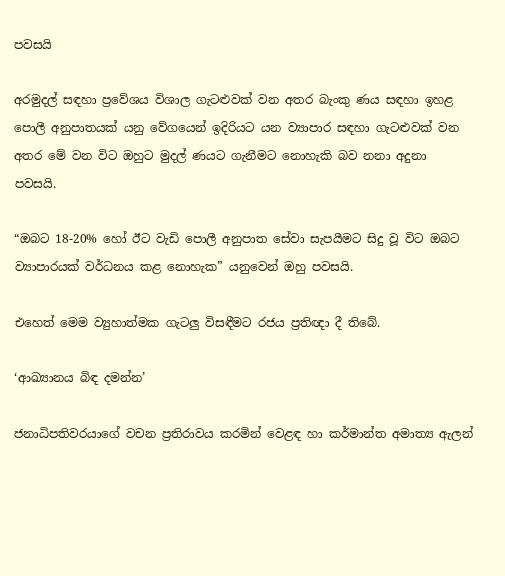පවසයි

අරමුදල් සඳහා ප්‍රවේශය විශාල ගැටළුවක් වන අතර බැංකු ණය සඳහා ඉහළ පොලී අනුපාතයක් යනු වේගයෙන් ඉදිරියට යන ව්‍යාපාර සඳහා ගැටළුවක් වන අතර මේ වන විට ඔහුට මුදල් ණයට ගැනීමට නොහැකි බව නනා අදුනා පවසයි.

“ඔබට 18-20% හෝ ඊට වැඩි පොලී අනුපාත සේවා සැපයීමට සිදු වූ විට ඔබට ව්‍යාපාරයක් වර්ධනය කළ නොහැක” යනුවෙන් ඔහු පවසයි.

එහෙත් මෙම ව්‍යුහාත්මක ගැටලු විසඳීමට රජය ප්‍රතිඥා දී තිබේ.

‘ආඛ්‍යානය බිඳ දමන්න’

ජනාධිපතිවරයාගේ වචන ප්‍රතිරාවය කරමින් වෙළඳ හා කර්මාන්ත අමාත්‍ය ඇලන්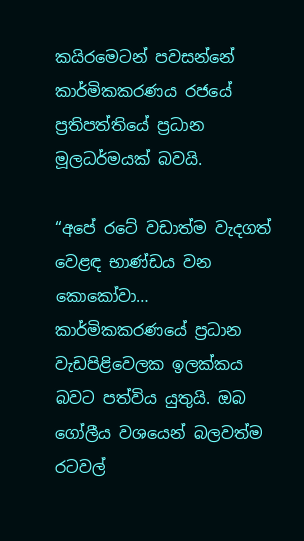කයිරමෙටන් පවසන්නේ කාර්මිකකරණය රජයේ ප්‍රතිපත්තියේ ප්‍රධාන මූලධර්මයක් බවයි.

“අපේ රටේ වඩාත්ම වැදගත් වෙළඳ භාණ්ඩය වන කොකෝවා… කාර්මිකකරණයේ ප්‍රධාන වැඩපිළිවෙලක ඉලක්කය බවට පත්විය යුතුයි. ඔබ ගෝලීය වශයෙන් බලවත්ම රටවල්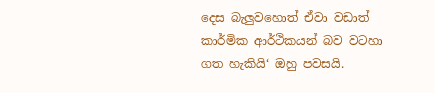දෙස බැලුවහොත් ඒවා වඩාත් කාර්මික ආර්ථිකයන් බව වටහා ගත හැකියි‘ ඔහු පවසයි.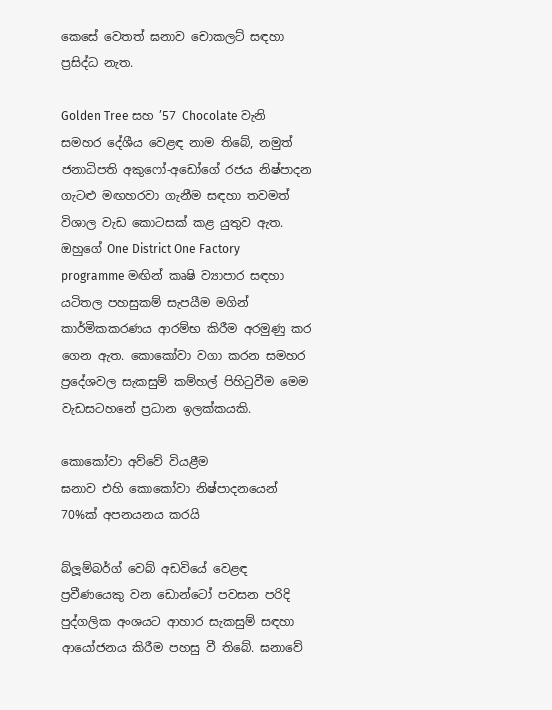කෙසේ වෙතත් ඝනාව චොකලට් සඳහා ප්‍රසිද්ධ නැත.

Golden Tree සහ ’57 Chocolate වැනි සමහර දේශීය වෙළඳ නාම තිබේ, නමුත් ජනාධිපති අකුෆෝ-අඩෝගේ රජය නිෂ්පාදන ගැටළු මඟහරවා ගැනීම සඳහා තවමත් විශාල වැඩ කොටසක් කළ යුතුව ඇත. ඔහුගේ One District One Factory programme මඟින් කෘෂි ව්‍යාපාර සඳහා යටිතල පහසුකම් සැපයීම මගින් කාර්මිකකරණය ආරම්භ කිරීම අරමුණු කර ගෙන ඇත. කොකෝවා වගා කරන සමහර ප්‍රදේශවල සැකසුම් කම්හල් පිහිටුවීම මෙම වැඩසටහනේ ප්‍රධාන ඉලක්කයකි.

කොකෝවා අව්වේ වියළීම
ඝනාව එහි කොකෝවා නිෂ්පාදනයෙන් 70%ක් අපනයනය කරයි

බ්ලූම්බර්ග් වෙබ් අඩවියේ වෙළඳ ප්‍රවීණයෙකු වන ඩොන්ටෝ පවසන පරිදි පුද්ගලික අංශයට ආහාර සැකසුම් සඳහා ආයෝජනය කිරීම පහසු වී තිබේ. ඝනාවේ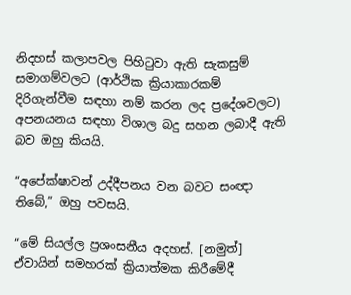නිදහස් කලාපවල පිහිටුවා ඇති සැකසුම් සමාගම්වලට (ආර්ථික ක්‍රියාකාරකම් දිරිගැන්වීම සඳහා නම් කරන ලද ප්‍රදේශවලට) අපනයනය සඳහා විශාල බදු සහන ලබාදී ඇති බව ඔහු කියයි.

“අපේක්ෂාවන් උද්දීපනය වන බවට සංඥා තිබේ,” ඔහු පවසයි.

“මේ සියල්ල ප්‍රශංසනීය අදහස්. [නමුත්] ඒවායින් සමහරක් ක්‍රියාත්මක කිරීමේදී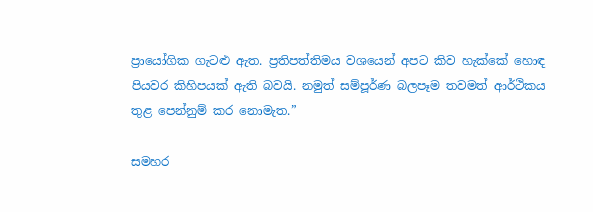ප්‍රායෝගික ගැටළු ඇත. ප්‍රතිපත්තිමය වශයෙන් අපට කිව හැක්කේ හොඳ පියවර කිහිපයක් ඇති බවයි. නමුත් සම්පූර්ණ බලපෑම තවමත් ආර්ථිකය තුළ පෙන්නුම් කර නොමැත.”

සමහර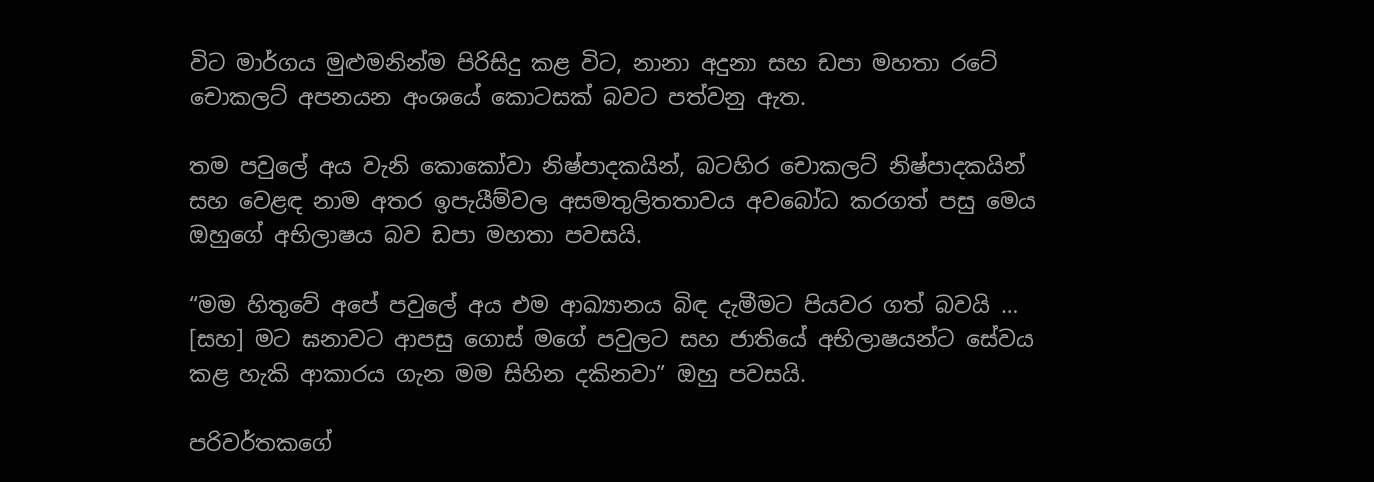විට මාර්ගය මුළුමනින්ම පිරිසිදු කළ විට, නානා අදුනා සහ ඩපා මහතා රටේ චොකලට් අපනයන අංශයේ කොටසක් බවට පත්වනු ඇත.

තම පවුලේ අය වැනි කොකෝවා නිෂ්පාදකයින්, බටහිර චොකලට් නිෂ්පාදකයින් සහ වෙළඳ නාම අතර ඉපැයීම්වල අසමතුලිතතාවය අවබෝධ කරගත් පසු මෙය ඔහුගේ අභිලාෂය බව ඩපා මහතා පවසයි.

“මම හිතුවේ අපේ පවුලේ අය එම ආඛ්‍යානය බිඳ දැමීමට පියවර ගත් බවයි … [සහ] මට ඝනාවට ආපසු ගොස් මගේ පවුලට සහ ජාතියේ අභිලාෂයන්ට සේවය කළ හැකි ආකාරය ගැන මම සිහින දකිනවා” ඔහු පවසයි.

පරිවර්තකගේ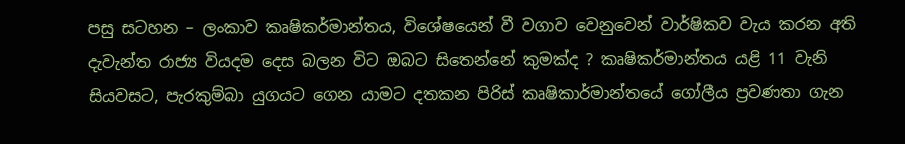පසු සටහන – ලංකාව කෘෂිකර්මාන්තය, විශේෂයෙන් වී වගාව වෙනුවෙන් වාර්ෂිකව වැය කරන අති දැවැන්ත රාජ්‍ය වියදම දෙස බලන විට ඔබට සිතෙන්නේ කුමක්ද ? කෘෂිකර්මාන්තය යළි 11 වැනි සියවසට, පැරකුම්බා යුගයට ගෙන යාමට දතකන පිරිස් කෘෂිකාර්මාන්තයේ ගෝලීය ප්‍රවණතා ගැන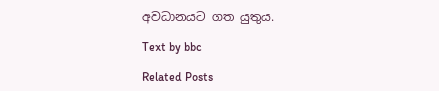අවධානයට ගත යුතුය.

Text by bbc

Related Posts